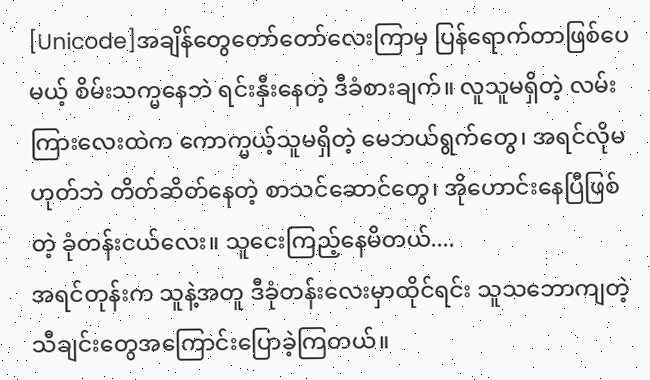[Unicode]အချိန်တွေတော်တော်လေးကြာမှ ပြန်ရောက်တာဖြစ်ပေမယ့် စိမ်းသက္မနေဘဲ ရင်းနှီးနေတဲ့ ဒီခံစားချက်။ လူသူမရှိတဲ့ လမ်းကြားလေးထဲက ကောက္မယ့်သူမရှိတဲ့ မေဘယ်ရွက်တွေ၊ အရင်လိုမဟုတ်ဘဲ တိတ်ဆိတ်နေတဲ့ စာသင်ဆောင်တွေ၊ အိုဟောင်းနေပြီဖြစ်တဲ့ ခုံတန်းငယ်လေး။ သူငေးကြည့်နေမိတယ်....
အရင်တုန်းက သူနဲ့အတူ ဒီခုံတန်းလေးမှာထိုင်ရင်း သူသဘောကျတဲ့ သီချင်းတွေအကြောင်းပြောခဲ့ကြတယ်။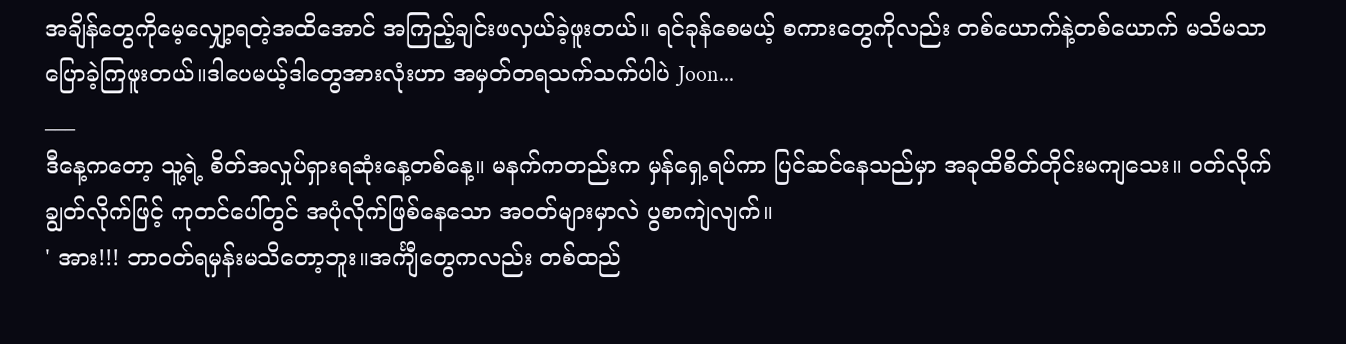အချိန်တွေကိုမေ့လျှော့ရတဲ့အထိအောင် အကြည့်ချင်းဖလှယ်ခဲ့ဖူးတယ်။ ရင်ခုန်စေမယ့် စကားတွေကိုလည်း တစ်ယောက်နဲ့တစ်ယောက် မသိမသာပြောခဲ့ကြဖူးတယ်။ဒါပေမယ့်ဒါတွေအားလုံးဟာ အမှတ်တရသက်သက်ပါပဲ Joon...
___
ဒီနေ့ကတော့ သူ့ရဲ့ စိတ်အလှုပ်ရှားရဆုံးနေ့တစ်နေ့။ မနက်ကတည်းက မှန်ရှေ့ရပ်ကာ ပြင်ဆင်နေသည်မှာ အခုထိစိတ်တိုင်းမကျသေး။ ဝတ်လိုက်ချွတ်လိုက်ဖြင့် ကုတင်ပေါ်တွင် အပုံလိုက်ဖြစ်နေသော အဝတ်များမှာလဲ ပွစာကျဲလျက်။
' အား!!! ဘာဝတ်ရမှန်းမသိတော့ဘူး။အင်္ကျီတွေကလည်း တစ်ထည်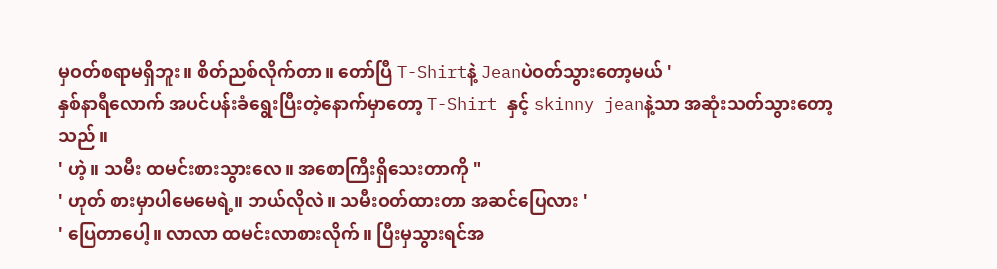မှဝတ်စရာမရှိဘူး။ စိတ်ညစ်လိုက်တာ။ တော်ပြီ T-Shirtနဲ့ Jeanပဲဝတ်သွားတော့မယ် '
နှစ်နာရီလောက် အပင်ပန်းခံရွေးပြီးတဲ့နောက်မှာတော့ T-Shirt နှင့် skinny jeanနဲ့သာ အဆုံးသတ်သွားတော့သည်။
' ဟဲ့။ သမီး ထမင်းစားသွားလေ။ အစောကြီးရှိသေးတာကို "
' ဟုတ် စားမှာပါမေမေရဲ့။ ဘယ်လိုလဲ။ သမီးဝတ်ထားတာ အဆင်ပြေလား '
' ပြေတာပေါ့။ လာလာ ထမင်းလာစားလိုက်။ ပြီးမှသွားရင်အ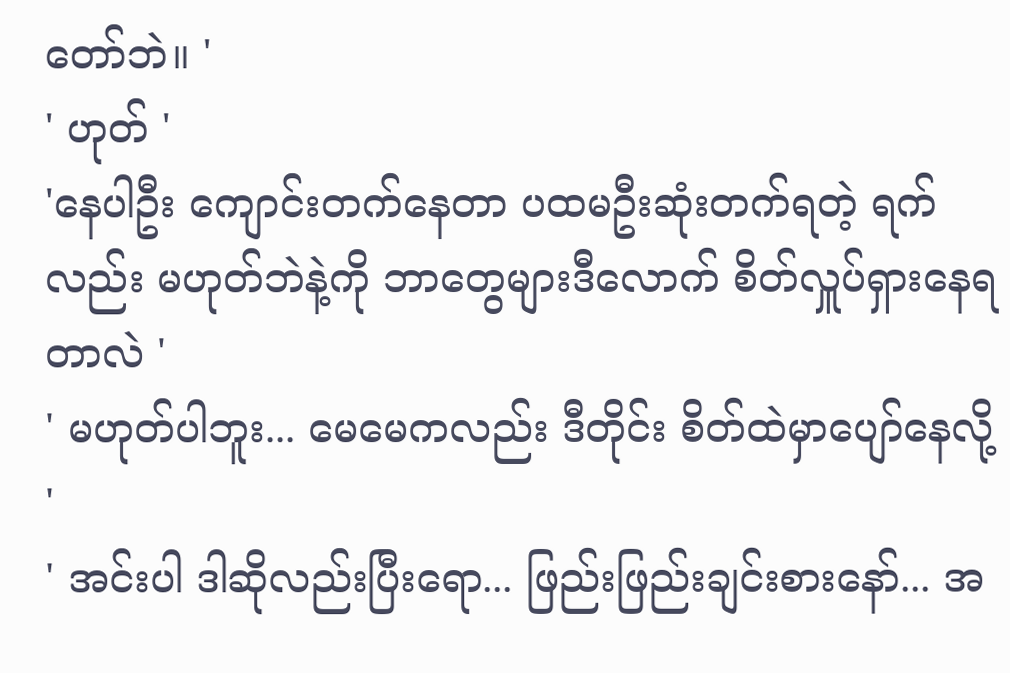တော်ဘဲ။ '
' ဟုတ် '
'နေပါဦး ကျောင်းတက်နေတာ ပထမဦးဆုံးတက်ရတဲ့ ရက်လည်း မဟုတ်ဘဲနဲ့ကို ဘာတွေများဒီလောက် စိတ်လှူပ်ရှားနေရတာလဲ '
' မဟုတ်ပါဘူး... မေမေကလည်း ဒီတိုင်း စိတ်ထဲမှာပျော်နေလို့ '
' အင်းပါ ဒါဆိုလည်းပြီးရော... ဖြည်းဖြည်းချင်းစားနော်... အ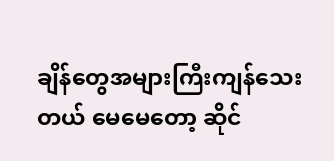ချိန်တွေအများကြီးကျန်သေးတယ် မေမေတော့ ဆိုင်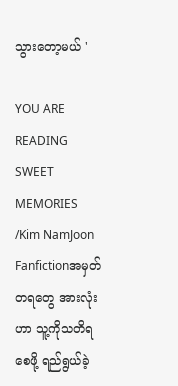သွားတော့မယ် '

YOU ARE READING
SWEET MEMORIES /Kim NamJoon
Fanfictionအမှတ်တရတွေ အားလုံးဟာ သူ့ကိုသတိရစေဖို့ ရည်ရွယ်ခဲ့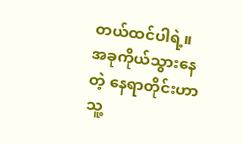တယ်ထင်ပါရဲ့။ အခုကိုယ်သွားနေတဲ့ နေရာတိုင်းဟာ သူ့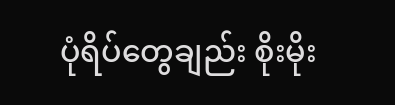ပုံရိပ်တွေချည်း စိုးမိုး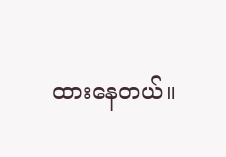ထားနေတယ်။